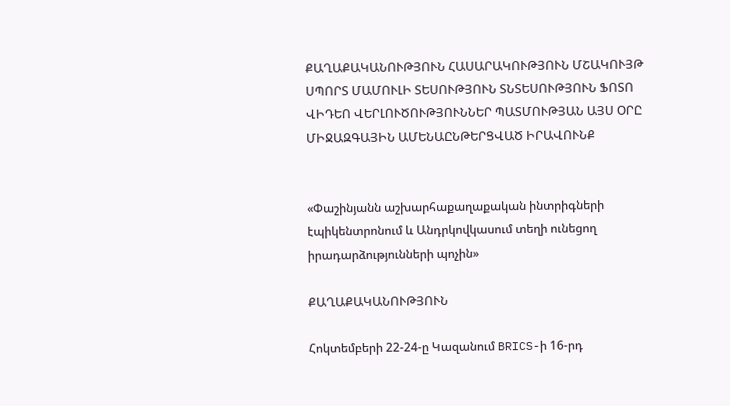ՔԱՂԱՔԱԿԱՆՈՒԹՅՈՒՆ ՀԱՍԱՐԱԿՈՒԹՅՈՒՆ ՄՇԱԿՈՒՅԹ ՍՊՈՐՏ ՄԱՄՈՒԼԻ ՏԵՍՈՒԹՅՈՒՆ ՏՆՏԵՍՈՒԹՅՈՒՆ ՖՈՏՈ ՎԻԴԵՈ ՎԵՐԼՈՒԾՈՒԹՅՈՒՆՆԵՐ ՊԱՏՄՈՒԹՅԱՆ ԱՅՍ ՕՐԸ ՄԻՋԱԶԳԱՅԻՆ ԱՄԵՆԱԸՆԹԵՐՑՎԱԾ ԻՐԱՎՈՒՆՔ


«Փաշինյանն աշխարհաքաղաքական ինտրիգների էպիկենտրոնում և Անդրկովկասում տեղի ունեցող իրադարձությունների պոչին»

ՔԱՂԱՔԱԿԱՆՈՒԹՅՈՒՆ

Հոկտեմբերի 22-24-ը Կազանում BRICS-ի 16-րդ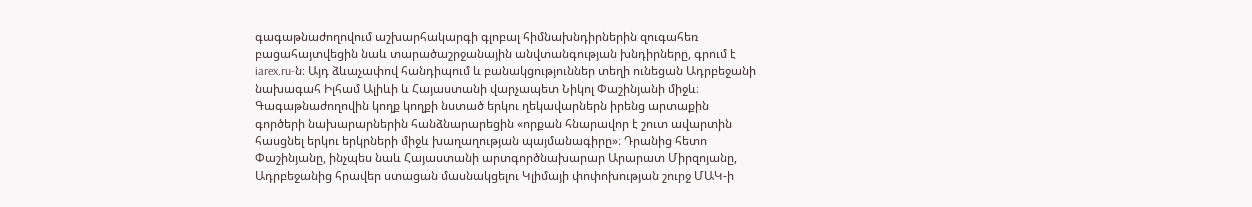գագաթնաժողովում աշխարհակարգի գլոբալ հիմնախնդիրներին զուգահեռ բացահայտվեցին նաև տարածաշրջանային անվտանգության խնդիրները, գրում է iarex.ru-ն։ Այդ ձևաչափով հանդիպում և բանակցություններ տեղի ունեցան Ադրբեջանի նախագահ Իլհամ Ալիևի և Հայաստանի վարչապետ Նիկոլ Փաշինյանի միջև։ Գագաթնաժողովին կողք կողքի նստած երկու ղեկավարներն իրենց արտաքին գործերի նախարարներին հանձնարարեցին «որքան հնարավոր է շուտ ավարտին հասցնել երկու երկրների միջև խաղաղության պայմանագիրը»։ Դրանից հետո Փաշինյանը, ինչպես նաև Հայաստանի արտգործնախարար Արարատ Միրզոյանը, Ադրբեջանից հրավեր ստացան մասնակցելու Կլիմայի փոփոխության շուրջ ՄԱԿ-ի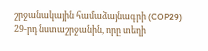շրջանակային համաձայնագրի (COP29) 29-րդ նստաշրջանին, որը տեղի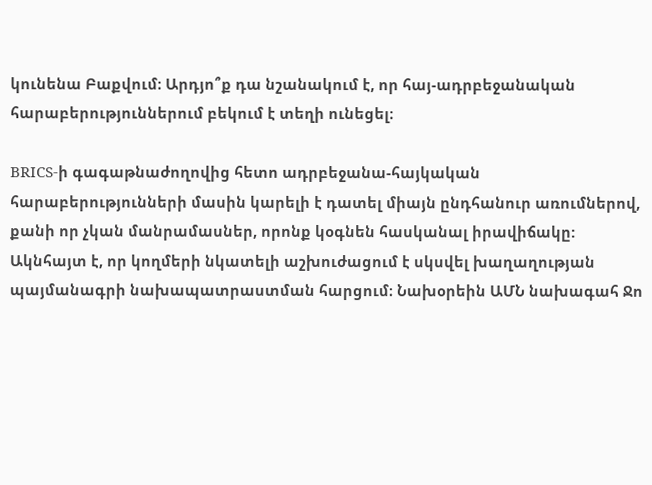կունենա Բաքվում։ Արդյո՞ք դա նշանակում է, որ հայ-ադրբեջանական հարաբերություններում բեկում է տեղի ունեցել։

BRICS-ի գագաթնաժողովից հետո ադրբեջանա-հայկական հարաբերությունների մասին կարելի է դատել միայն ընդհանուր առումներով, քանի որ չկան մանրամասներ, որոնք կօգնեն հասկանալ իրավիճակը: Ակնհայտ է, որ կողմերի նկատելի աշխուժացում է սկսվել խաղաղության պայմանագրի նախապատրաստման հարցում։ Նախօրեին ԱՄՆ նախագահ Ջո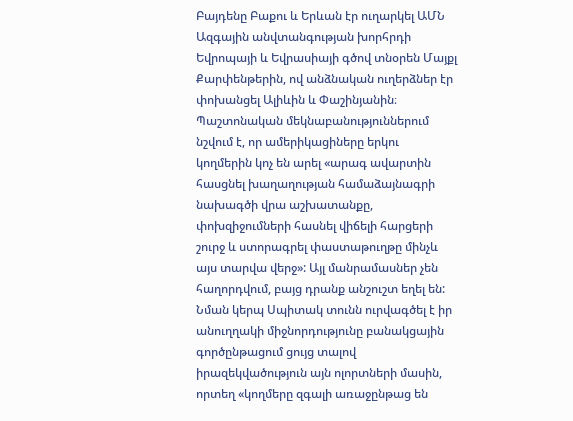Բայդենը Բաքու և Երևան էր ուղարկել ԱՄՆ Ազգային անվտանգության խորհրդի Եվրոպայի և Եվրասիայի գծով տնօրեն Մայքլ Քարփենթերին, ով անձնական ուղերձներ էր փոխանցել Ալիևին և Փաշինյանին։ Պաշտոնական մեկնաբանություններում նշվում է, որ ամերիկացիները երկու կողմերին կոչ են արել «արագ ավարտին հասցնել խաղաղության համաձայնագրի նախագծի վրա աշխատանքը, փոխզիջումների հասնել վիճելի հարցերի շուրջ և ստորագրել փաստաթուղթը մինչև այս տարվա վերջ»: Այլ մանրամասներ չեն հաղորդվում, բայց դրանք անշուշտ եղել են: Նման կերպ Սպիտակ տունն ուրվագծել է իր անուղղակի միջնորդությունը բանակցային գործընթացում ցույց տալով իրազեկվածություն այն ոլորտների մասին, որտեղ «կողմերը զգալի առաջընթաց են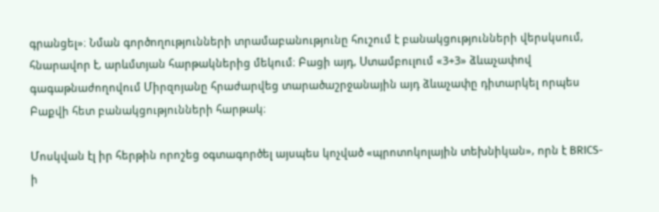գրանցել»։ Նման գործողությունների տրամաբանությունը հուշում է բանակցությունների վերսկսում, հնարավոր է, արևմտյան հարթակներից մեկում։ Բացի այդ, Ստամբուլում «3+3» ձևաչափով գագաթնաժողովում Միրզոյանը հրաժարվեց տարածաշրջանային այդ ձևաչափը դիտարկել որպես Բաքվի հետ բանակցությունների հարթակ։

Մոսկվան էլ իր հերթին որոշեց օգտագործել այսպես կոչված «պրոտոկոլային տեխնիկան», որն է BRICS-ի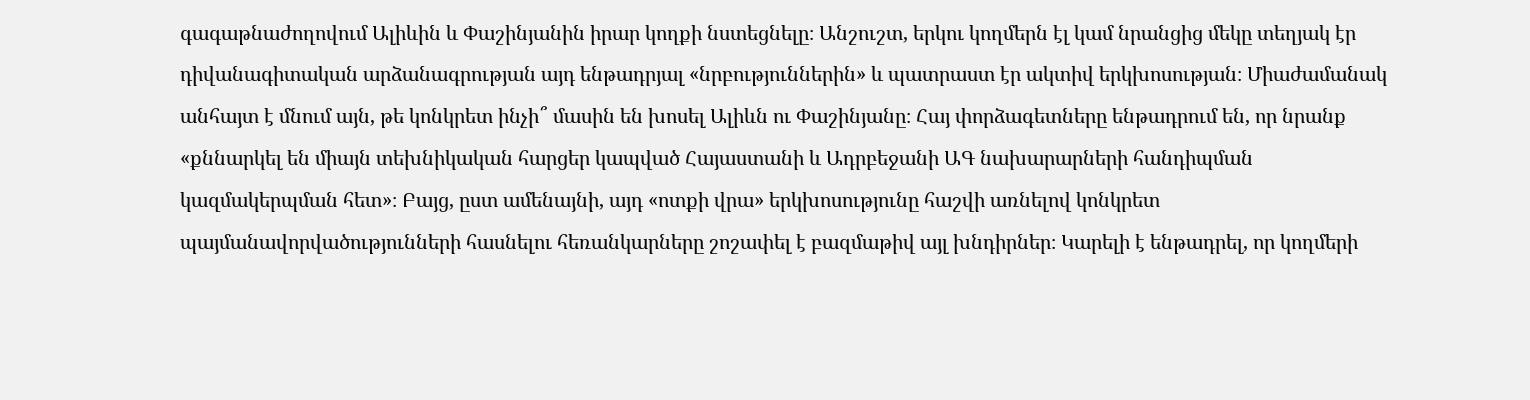գագաթնաժողովում Ալիևին և Փաշինյանին իրար կողքի նստեցնելը։ Անշուշտ, երկու կողմերն էլ կամ նրանցից մեկը տեղյակ էր դիվանագիտական արձանագրության այդ ենթադրյալ «նրբություններին» և պատրաստ էր ակտիվ երկխոսության։ Միաժամանակ անհայտ է մնում այն, թե կոնկրետ ինչի՞ մասին են խոսել Ալիևն ու Փաշինյանը։ Հայ փորձագետները ենթադրում են, որ նրանք «քննարկել են միայն տեխնիկական հարցեր կապված Հայաստանի և Ադրբեջանի ԱԳ նախարարների հանդիպման կազմակերպման հետ»։ Բայց, ըստ ամենայնի, այդ «ոտքի վրա» երկխոսությունը հաշվի առնելով կոնկրետ պայմանավորվածությունների հասնելու հեռանկարները շոշափել է բազմաթիվ այլ խնդիրներ։ Կարելի է ենթադրել, որ կողմերի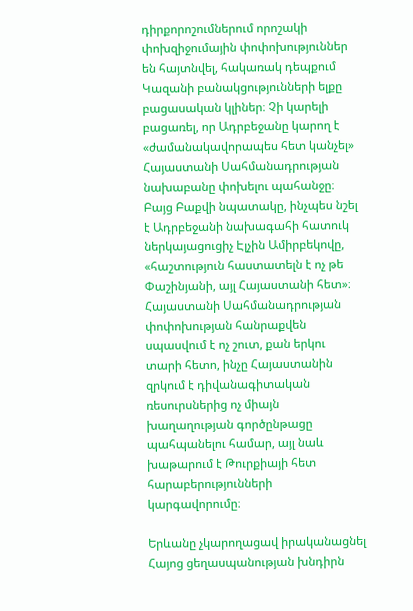դիրքորոշումներում որոշակի փոխզիջումային փոփոխություններ են հայտնվել, հակառակ դեպքում Կազանի բանակցությունների ելքը բացասական կլիներ։ Չի կարելի բացառել, որ Ադրբեջանը կարող է «ժամանակավորապես հետ կանչել» Հայաստանի Սահմանադրության նախաբանը փոխելու պահանջը։ Բայց Բաքվի նպատակը, ինչպես նշել է Ադրբեջանի նախագահի հատուկ ներկայացուցիչ Էլչին Ամիրբեկովը, «հաշտություն հաստատելն է ոչ թե Փաշինյանի, այլ Հայաստանի հետ»։ Հայաստանի Սահմանադրության փոփոխության հանրաքվեն սպասվում է ոչ շուտ, քան երկու տարի հետո, ինչը Հայաստանին զրկում է դիվանագիտական ռեսուրսներից ոչ միայն խաղաղության գործընթացը պահպանելու համար, այլ նաև խաթարում է Թուրքիայի հետ հարաբերությունների կարգավորումը։

Երևանը չկարողացավ իրականացնել Հայոց ցեղասպանության խնդիրն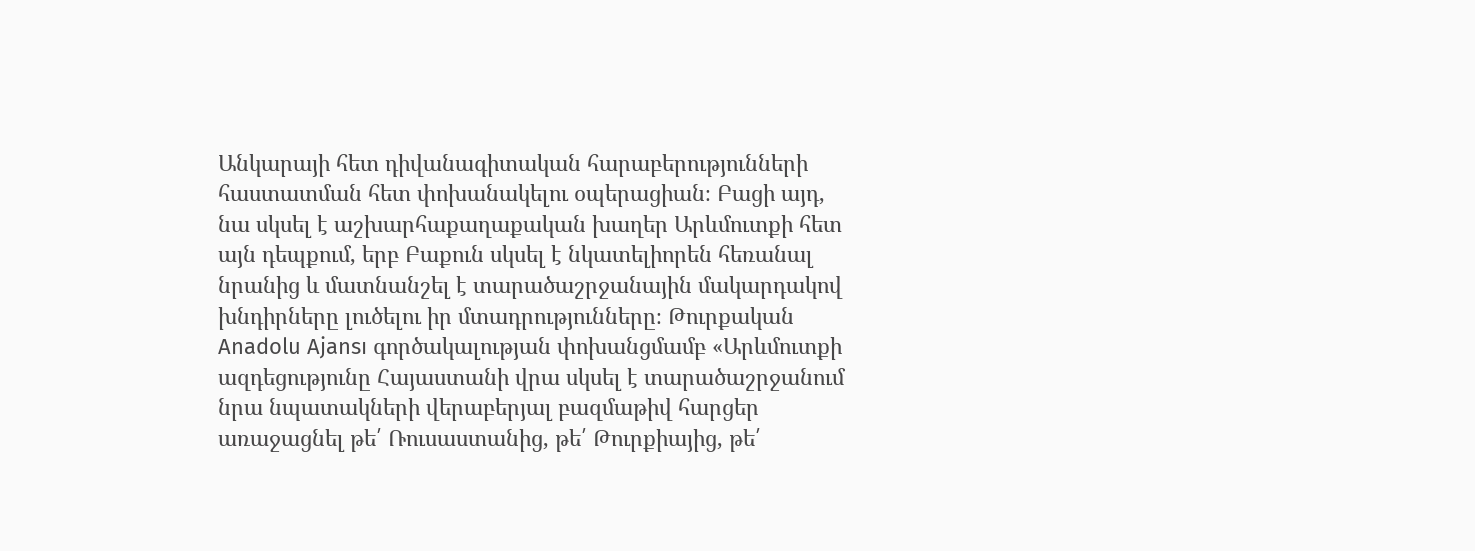Անկարայի հետ դիվանագիտական հարաբերությունների հաստատման հետ փոխանակելու օպերացիան։ Բացի այդ, նա սկսել է աշխարհաքաղաքական խաղեր Արևմուտքի հետ այն դեպքում, երբ Բաքուն սկսել է նկատելիորեն հեռանալ նրանից և մատնանշել է տարածաշրջանային մակարդակով խնդիրները լուծելու իր մտադրությունները։ Թուրքական Anadolu Ajansı գործակալության փոխանցմամբ «Արևմուտքի ազդեցությունը Հայաստանի վրա սկսել է տարածաշրջանում նրա նպատակների վերաբերյալ բազմաթիվ հարցեր առաջացնել թե՛ Ռուսաստանից, թե՛ Թուրքիայից, թե՛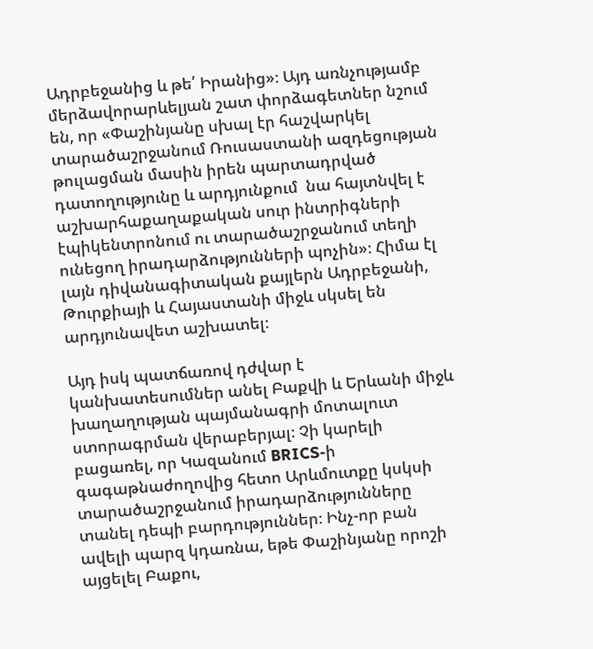Ադրբեջանից և թե՛ Իրանից»։ Այդ առնչությամբ մերձավորարևելյան շատ փորձագետներ նշում են, որ «Փաշինյանը սխալ էր հաշվարկել տարածաշրջանում Ռուսաստանի ազդեցության թուլացման մասին իրեն պարտադրված դատողությունը և արդյունքում  նա հայտնվել է աշխարհաքաղաքական սուր ինտրիգների էպիկենտրոնում ու տարածաշրջանում տեղի ունեցող իրադարձությունների պոչին»։ Հիմա էլ լայն դիվանագիտական քայլերն Ադրբեջանի, Թուրքիայի և Հայաստանի միջև սկսել են արդյունավետ աշխատել։

Այդ իսկ պատճառով դժվար է կանխատեսումներ անել Բաքվի և Երևանի միջև խաղաղության պայմանագրի մոտալուտ ստորագրման վերաբերյալ։ Չի կարելի բացառել, որ Կազանում BRICS-ի գագաթնաժողովից հետո Արևմուտքը կսկսի տարածաշրջանում իրադարձությունները տանել դեպի բարդություններ։ Ինչ-որ բան ավելի պարզ կդառնա, եթե Փաշինյանը որոշի այցելել Բաքու,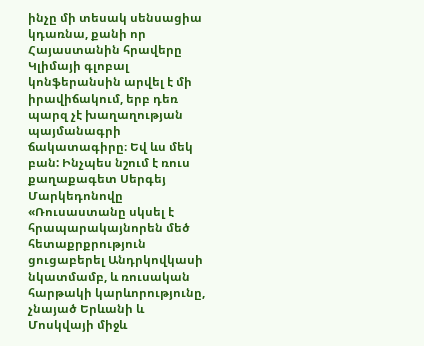ինչը մի տեսակ սենսացիա կդառնա, քանի որ Հայաստանին հրավերը Կլիմայի գլոբալ կոնֆերանսին արվել է մի իրավիճակում, երբ դեռ պարզ չէ խաղաղության պայմանագրի ճակատագիրը։ Եվ ևս մեկ բան: Ինչպես նշում է ռուս քաղաքագետ Սերգեյ Մարկեդոնովը «Ռուսաստանը սկսել է հրապարակայնորեն մեծ հետաքրքրություն ցուցաբերել Անդրկովկասի նկատմամբ, և ռուսական հարթակի կարևորությունը, չնայած Երևանի և Մոսկվայի միջև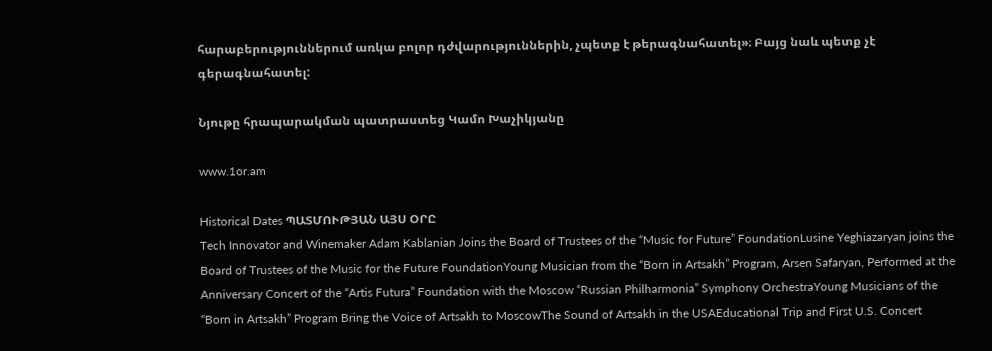հարաբերություններում առկա բոլոր դժվարություններին, չպետք է թերագնահատել»։ Բայց նաև պետք չէ գերագնահատել:

Նյութը հրապարակման պատրաստեց Կամո Խաչիկյանը

www.1or.am

Historical Dates ՊԱՏՄՈՒԹՅԱՆ ԱՅՍ ՕՐԸ
Tech Innovator and Winemaker Adam Kablanian Joins the Board of Trustees of the “Music for Future” FoundationLusine Yeghiazaryan joins the Board of Trustees of the Music for the Future FoundationYoung Musician from the “Born in Artsakh” Program, Arsen Safaryan, Performed at the Anniversary Concert of the “Artis Futura” Foundation with the Moscow “Russian Philharmonia” Symphony OrchestraYoung Musicians of the “Born in Artsakh” Program Bring the Voice of Artsakh to MoscowThe Sound of Artsakh in the USAEducational Trip and First U.S. Concert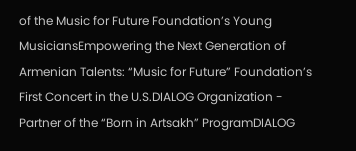of the Music for Future Foundation’s Young MusiciansEmpowering the Next Generation of Armenian Talents: “Music for Future” Foundation’s First Concert in the U.S.DIALOG Organization - Partner of the “Born in Artsakh” ProgramDIALOG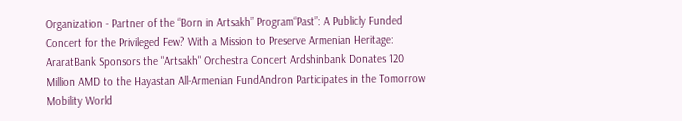Organization - Partner of the “Born in Artsakh” Program“Past”: A Publicly Funded Concert for the Privileged Few? With a Mission to Preserve Armenian Heritage: AraratBank Sponsors the "Artsakh" Orchestra Concert Ardshinbank Donates 120 Million AMD to the Hayastan All-Armenian FundAndron Participates in the Tomorrow Mobility World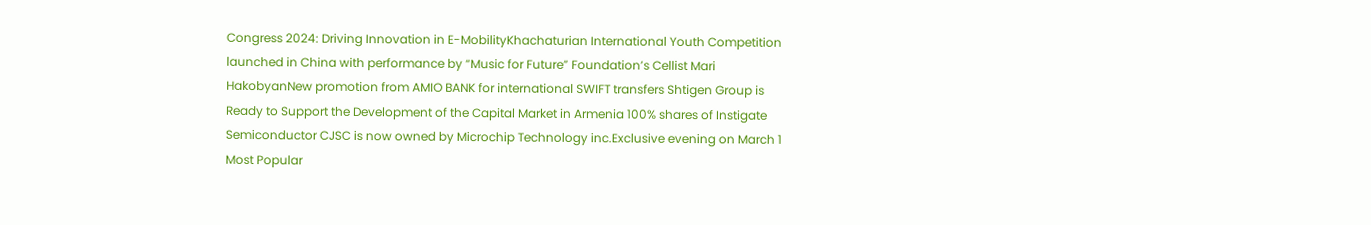Congress 2024: Driving Innovation in E-MobilityKhachaturian International Youth Competition launched in China with performance by “Music for Future” Foundation’s Cellist Mari HakobyanNew promotion from AMIO BANK for international SWIFT transfers Shtigen Group is Ready to Support the Development of the Capital Market in Armenia 100% shares of Instigate Semiconductor CJSC is now owned by Microchip Technology inc.Exclusive evening on March 1
Most Popular